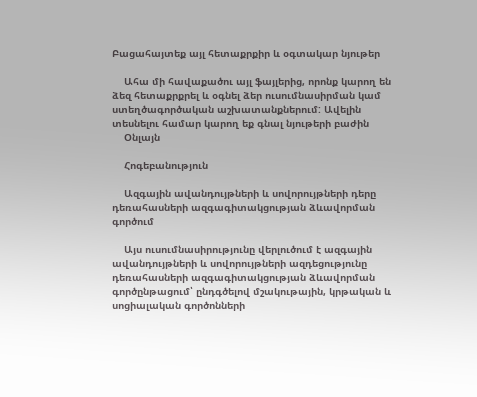Բացահայտեք այլ հետաքրքիր և օգտակար նյութեր

    Ահա մի հավաքածու այլ ֆայլերից, որոնք կարող են ձեզ հետաքրքրել և օգնել ձեր ուսումնասիրման կամ ստեղծագործական աշխատանքներում: Ավելին տեսնելու համար կարող եք գնալ նյութերի բաժին
    Օնլայն

    Հոգեբանություն

    Ազգային ավանդույթների և սովորույթների դերը դեռահասների ազգագիտակցության ձևավորման գործում

    Այս ուսումնասիրությունը վերլուծում է ազգային ավանդույթների և սովորույթների ազդեցությունը դեռահասների ազգագիտակցության ձևավորման գործընթացում՝ ընդգծելով մշակութային, կրթական և սոցիալական գործոնների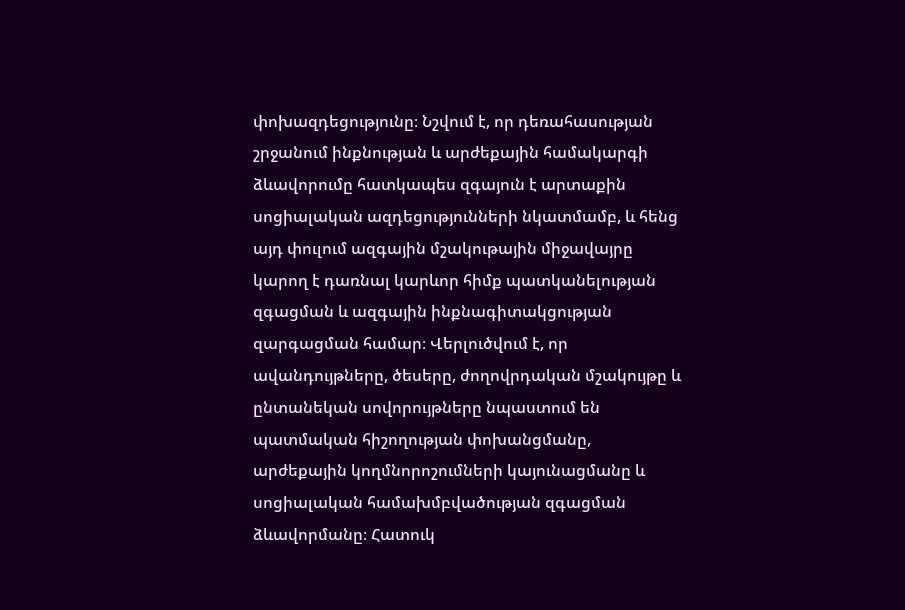փոխազդեցությունը։ Նշվում է, որ դեռահասության շրջանում ինքնության և արժեքային համակարգի ձևավորումը հատկապես զգայուն է արտաքին սոցիալական ազդեցությունների նկատմամբ, և հենց այդ փուլում ազգային մշակութային միջավայրը կարող է դառնալ կարևոր հիմք պատկանելության զգացման և ազգային ինքնագիտակցության զարգացման համար։ Վերլուծվում է, որ ավանդույթները, ծեսերը, ժողովրդական մշակույթը և ընտանեկան սովորույթները նպաստում են պատմական հիշողության փոխանցմանը, արժեքային կողմնորոշումների կայունացմանը և սոցիալական համախմբվածության զգացման ձևավորմանը։ Հատուկ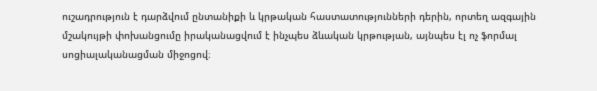ուշադրություն է դարձվում ընտանիքի և կրթական հաստատությունների դերին, որտեղ ազգային մշակույթի փոխանցումը իրականացվում է ինչպես ձևական կրթության, այնպես էլ ոչ ֆորմալ սոցիալականացման միջոցով։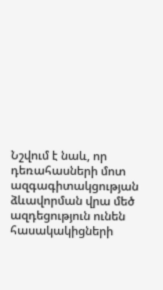Նշվում է նաև, որ դեռահասների մոտ ազգագիտակցության ձևավորման վրա մեծ ազդեցություն ունեն հասակակիցների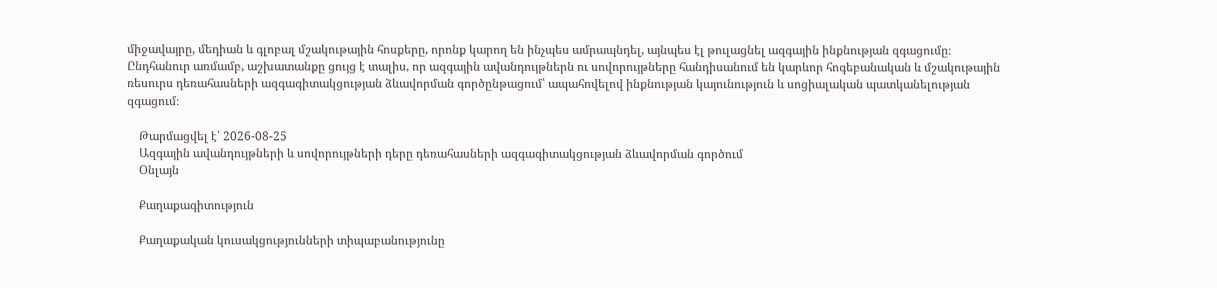միջավայրը, մեդիան և գլոբալ մշակութային հոսքերը, որոնք կարող են ինչպես ամրապնդել, այնպես էլ թուլացնել ազգային ինքնության զգացումը։ Ընդհանուր առմամբ, աշխատանքը ցույց է տալիս, որ ազգային ավանդույթներն ու սովորույթները հանդիսանում են կարևոր հոգեբանական և մշակութային ռեսուրս դեռահասների ազգագիտակցության ձևավորման գործընթացում՝ ապահովելով ինքնության կայունություն և սոցիալական պատկանելության զգացում։

    Թարմացվել է՝ 2026-08-25
    Ազգային ավանդույթների և սովորույթների դերը դեռահասների ազգագիտակցության ձևավորման գործում
    Օնլայն

    Քաղաքագիտություն

    Քաղաքական կուսակցությունների տիպաբանությունը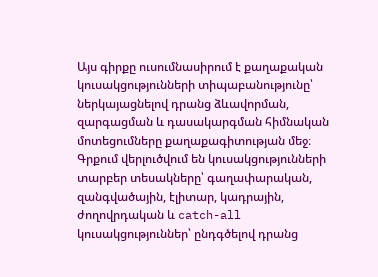Այս գիրքը ուսումնասիրում է քաղաքական կուսակցությունների տիպաբանությունը՝ ներկայացնելով դրանց ձևավորման, զարգացման և դասակարգման հիմնական մոտեցումները քաղաքագիտության մեջ։ Գրքում վերլուծվում են կուսակցությունների տարբեր տեսակները՝ գաղափարական, զանգվածային, էլիտար, կադրային, ժողովրդական և catch-all կուսակցություններ՝ ընդգծելով դրանց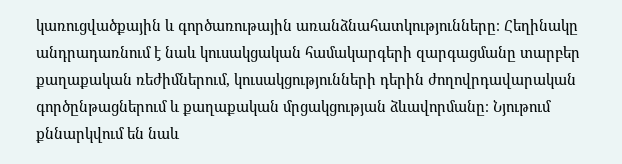կառուցվածքային և գործառութային առանձնահատկությունները։ Հեղինակը անդրադառնում է նաև կուսակցական համակարգերի զարգացմանը տարբեր քաղաքական ռեժիմներում, կուսակցությունների դերին ժողովրդավարական գործընթացներում և քաղաքական մրցակցության ձևավորմանը։ Նյութում քննարկվում են նաև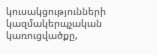կուսակցությունների կազմակերպչական կառուցվածքը,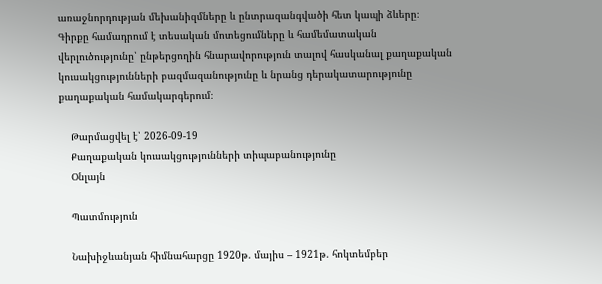առաջնորդության մեխանիզմները և ընտրազանգվածի հետ կապի ձևերը։ Գիրքը համադրում է տեսական մոտեցումները և համեմատական վերլուծությունը՝ ընթերցողին հնարավորություն տալով հասկանալ քաղաքական կուսակցությունների բազմազանությունը և նրանց դերակատարությունը քաղաքական համակարգերում։

    Թարմացվել է՝ 2026-09-19
    Քաղաքական կուսակցությունների տիպաբանությունը
    Օնլայն

    Պատմություն

    Նախիջևանյան հիմնահարցը 1920թ. մայիս – 1921թ. հոկտեմբեր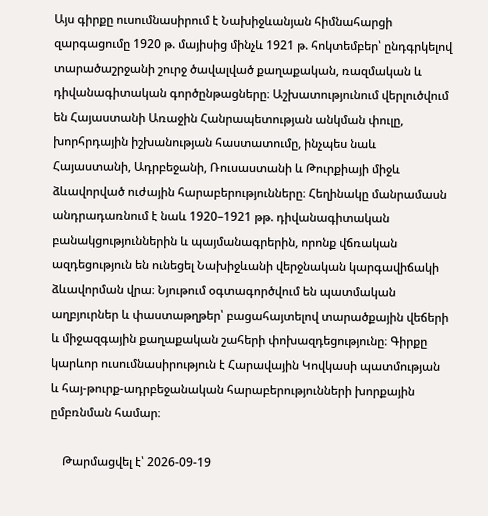Այս գիրքը ուսումնասիրում է Նախիջևանյան հիմնահարցի զարգացումը 1920 թ. մայիսից մինչև 1921 թ. հոկտեմբեր՝ ընդգրկելով տարածաշրջանի շուրջ ծավալված քաղաքական, ռազմական և դիվանագիտական գործընթացները։ Աշխատությունում վերլուծվում են Հայաստանի Առաջին Հանրապետության անկման փուլը, խորհրդային իշխանության հաստատումը, ինչպես նաև Հայաստանի, Ադրբեջանի, Ռուսաստանի և Թուրքիայի միջև ձևավորված ուժային հարաբերությունները։ Հեղինակը մանրամասն անդրադառնում է նաև 1920–1921 թթ. դիվանագիտական բանակցություններին և պայմանագրերին, որոնք վճռական ազդեցություն են ունեցել Նախիջևանի վերջնական կարգավիճակի ձևավորման վրա։ Նյութում օգտագործվում են պատմական աղբյուրներ և փաստաթղթեր՝ բացահայտելով տարածքային վեճերի և միջազգային քաղաքական շահերի փոխազդեցությունը։ Գիրքը կարևոր ուսումնասիրություն է Հարավային Կովկասի պատմության և հայ-թուրք-ադրբեջանական հարաբերությունների խորքային ըմբռնման համար։

    Թարմացվել է՝ 2026-09-19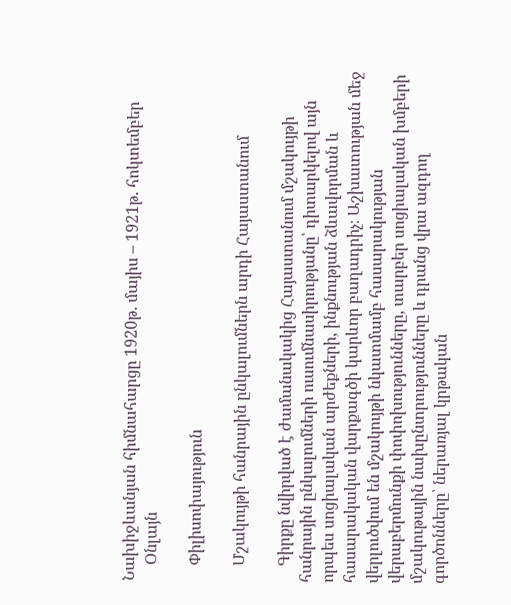Նախիջևանյան հիմնահարցը 1920թ. մայիս – 1921թ. հոկտեմբեր
    Օնլայն

    Փիլիսոփայություն

    Մշակույթի հանրային ընկալումներն արդի Հայաստանում

    Գիրքը նվիրված է ժամանակակից Հայաստանում մշակույթի հանրային ընկալումների ուսումնասիրությանը՝ դիտարկելով այն որպես սոցիալական արժեքների, ինքնության ձևավորման և հասարակական վարքագծի կարևոր բաղադրիչ։ Աշխատության մեջ վերլուծվում են մշակույթի նկատմամբ հասարակության վերաբերմունքի փոփոխությունները, տարբեր սոցիալական խմբերի մշակութային նախընտրությունները և դրանց վրա ազդող գործոնները՝ ներառյալ կրթական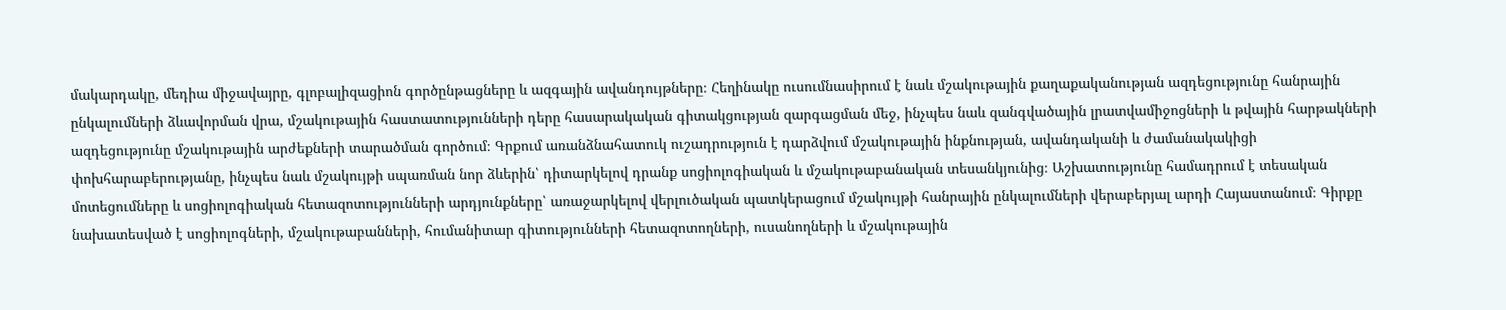մակարդակը, մեդիա միջավայրը, գլոբալիզացիոն գործընթացները և ազգային ավանդույթները։ Հեղինակը ուսումնասիրում է նաև մշակութային քաղաքականության ազդեցությունը հանրային ընկալումների ձևավորման վրա, մշակութային հաստատությունների դերը հասարակական գիտակցության զարգացման մեջ, ինչպես նաև զանգվածային լրատվամիջոցների և թվային հարթակների ազդեցությունը մշակութային արժեքների տարածման գործում։ Գրքում առանձնահատուկ ուշադրություն է դարձվում մշակութային ինքնության, ավանդականի և ժամանակակիցի փոխհարաբերությանը, ինչպես նաև մշակույթի սպառման նոր ձևերին՝ դիտարկելով դրանք սոցիոլոգիական և մշակութաբանական տեսանկյունից։ Աշխատությունը համադրում է տեսական մոտեցումները և սոցիոլոգիական հետազոտությունների արդյունքները՝ առաջարկելով վերլուծական պատկերացում մշակույթի հանրային ընկալումների վերաբերյալ արդի Հայաստանում։ Գիրքը նախատեսված է սոցիոլոգների, մշակութաբանների, հումանիտար գիտությունների հետազոտողների, ուսանողների և մշակութային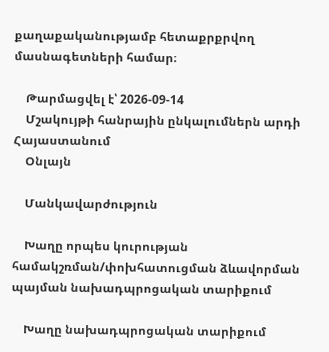քաղաքականությամբ հետաքրքրվող մասնագետների համար։

    Թարմացվել է՝ 2026-09-14
    Մշակույթի հանրային ընկալումներն արդի Հայաստանում
    Օնլայն

    Մանկավարժություն

    Խաղը որպես կուրության համակշռման/փոխհատուցման ձևավորման պայման նախադպրոցական տարիքում

    Խաղը նախադպրոցական տարիքում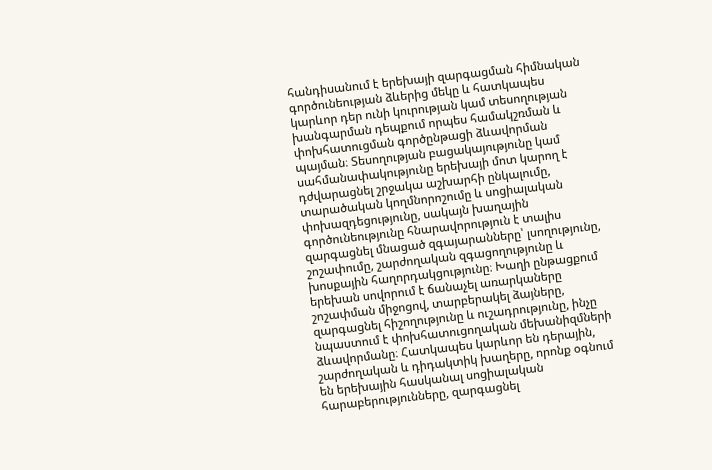հանդիսանում է երեխայի զարգացման հիմնական գործունեության ձևերից մեկը և հատկապես կարևոր դեր ունի կուրության կամ տեսողության խանգարման դեպքում որպես համակշռման և փոխհատուցման գործընթացի ձևավորման պայման։ Տեսողության բացակայությունը կամ սահմանափակությունը երեխայի մոտ կարող է դժվարացնել շրջակա աշխարհի ընկալումը, տարածական կողմնորոշումը և սոցիալական փոխազդեցությունը, սակայն խաղային գործունեությունը հնարավորություն է տալիս զարգացնել մնացած զգայարանները՝ լսողությունը, շոշափումը, շարժողական զգացողությունը և խոսքային հաղորդակցությունը։ Խաղի ընթացքում երեխան սովորում է ճանաչել առարկաները շոշափման միջոցով, տարբերակել ձայները, զարգացնել հիշողությունը և ուշադրությունը, ինչը նպաստում է փոխհատուցողական մեխանիզմների ձևավորմանը։ Հատկապես կարևոր են դերային, շարժողական և դիդակտիկ խաղերը, որոնք օգնում են երեխային հասկանալ սոցիալական հարաբերությունները, զարգացնել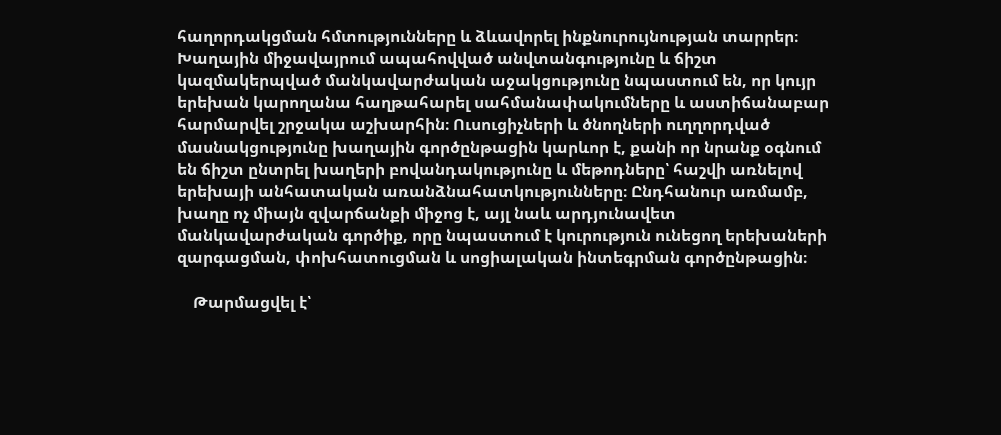հաղորդակցման հմտությունները և ձևավորել ինքնուրույնության տարրեր։ Խաղային միջավայրում ապահովված անվտանգությունը և ճիշտ կազմակերպված մանկավարժական աջակցությունը նպաստում են, որ կույր երեխան կարողանա հաղթահարել սահմանափակումները և աստիճանաբար հարմարվել շրջակա աշխարհին։ Ուսուցիչների և ծնողների ուղղորդված մասնակցությունը խաղային գործընթացին կարևոր է, քանի որ նրանք օգնում են ճիշտ ընտրել խաղերի բովանդակությունը և մեթոդները՝ հաշվի առնելով երեխայի անհատական առանձնահատկությունները։ Ընդհանուր առմամբ, խաղը ոչ միայն զվարճանքի միջոց է, այլ նաև արդյունավետ մանկավարժական գործիք, որը նպաստում է կուրություն ունեցող երեխաների զարգացման, փոխհատուցման և սոցիալական ինտեգրման գործընթացին։

    Թարմացվել է՝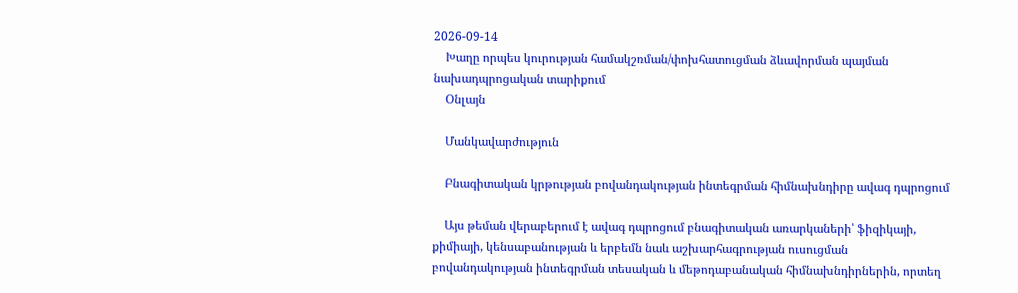2026-09-14
    Խաղը որպես կուրության համակշռման/փոխհատուցման ձևավորման պայման նախադպրոցական տարիքում
    Օնլայն

    Մանկավարժություն

    Բնագիտական կրթության բովանդակության ինտեգրման հիմնախնդիրը ավագ դպրոցում

    Այս թեման վերաբերում է ավագ դպրոցում բնագիտական առարկաների՝ ֆիզիկայի, քիմիայի, կենսաբանության և երբեմն նաև աշխարհագրության ուսուցման բովանդակության ինտեգրման տեսական և մեթոդաբանական հիմնախնդիրներին, որտեղ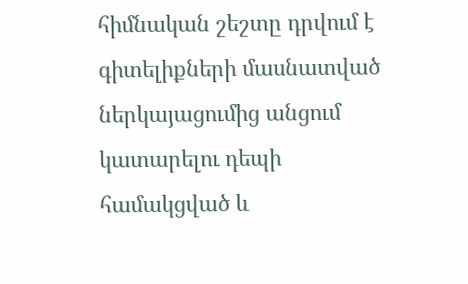հիմնական շեշտը դրվում է գիտելիքների մասնատված ներկայացումից անցում կատարելու դեպի համակցված և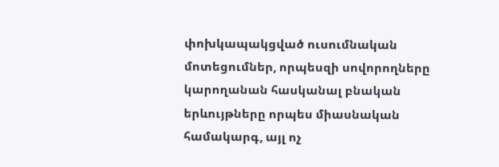փոխկապակցված ուսումնական մոտեցումներ, որպեսզի սովորողները կարողանան հասկանալ բնական երևույթները որպես միասնական համակարգ, այլ ոչ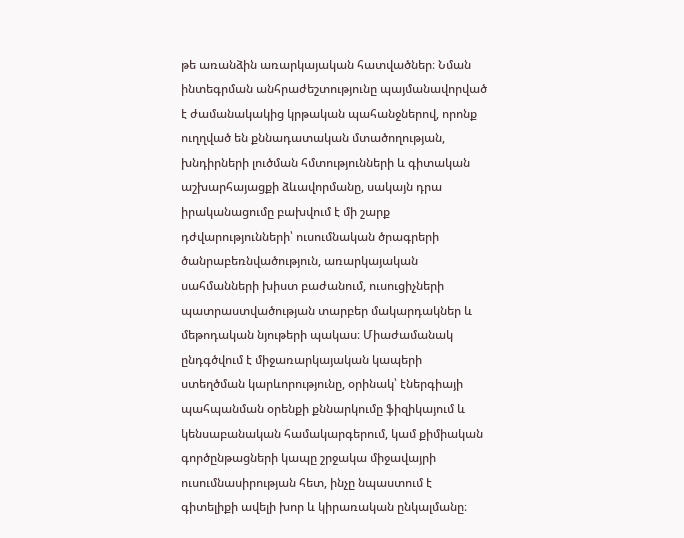թե առանձին առարկայական հատվածներ։ Նման ինտեգրման անհրաժեշտությունը պայմանավորված է ժամանակակից կրթական պահանջներով, որոնք ուղղված են քննադատական մտածողության, խնդիրների լուծման հմտությունների և գիտական աշխարհայացքի ձևավորմանը, սակայն դրա իրականացումը բախվում է մի շարք դժվարությունների՝ ուսումնական ծրագրերի ծանրաբեռնվածություն, առարկայական սահմանների խիստ բաժանում, ուսուցիչների պատրաստվածության տարբեր մակարդակներ և մեթոդական նյութերի պակաս։ Միաժամանակ ընդգծվում է միջառարկայական կապերի ստեղծման կարևորությունը, օրինակ՝ էներգիայի պահպանման օրենքի քննարկումը ֆիզիկայում և կենսաբանական համակարգերում, կամ քիմիական գործընթացների կապը շրջակա միջավայրի ուսումնասիրության հետ, ինչը նպաստում է գիտելիքի ավելի խոր և կիրառական ընկալմանը։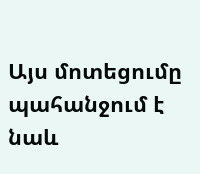Այս մոտեցումը պահանջում է նաև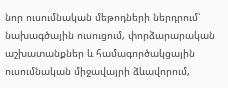նոր ուսումնական մեթոդների ներդրում՝ նախագծային ուսուցում, փորձարարական աշխատանքներ և համագործակցային ուսումնական միջավայրի ձևավորում,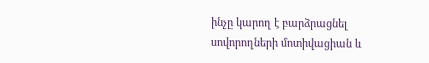ինչը կարող է բարձրացնել սովորողների մոտիվացիան և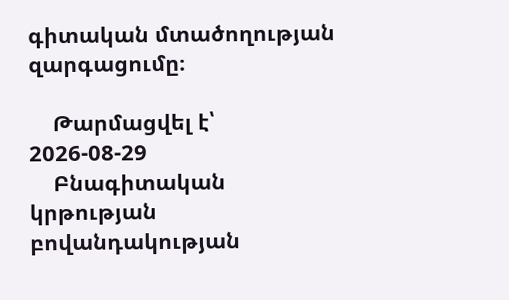գիտական մտածողության զարգացումը։

    Թարմացվել է՝ 2026-08-29
    Բնագիտական կրթության բովանդակության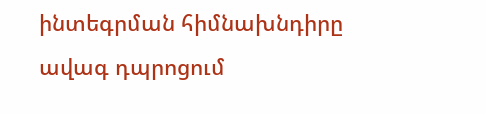ինտեգրման հիմնախնդիրը ավագ դպրոցում